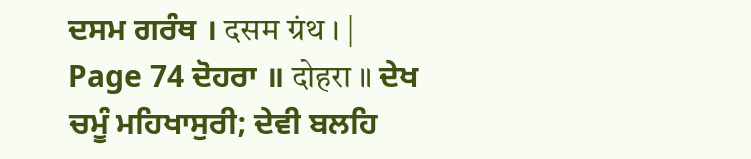ਦਸਮ ਗਰੰਥ । दसम ग्रंथ । |
Page 74 ਦੋਹਰਾ ॥ दोहरा ॥ ਦੇਖ ਚਮੂੰ ਮਹਿਖਾਸੁਰੀ; ਦੇਵੀ ਬਲਹਿ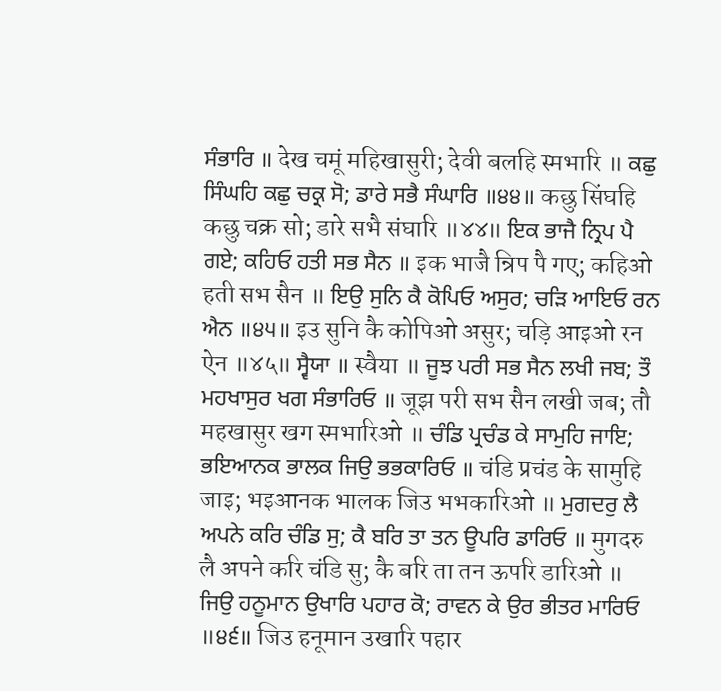ਸੰਭਾਰਿ ॥ देख चमूं महिखासुरी; देवी बलहि स्मभारि ॥ ਕਛੁ ਸਿੰਘਹਿ ਕਛੁ ਚਕ੍ਰ ਸੋ; ਡਾਰੇ ਸਭੈ ਸੰਘਾਰਿ ॥੪੪॥ कछु सिंघहि कछु चक्र सो; डारे सभै संघारि ॥४४॥ ਇਕ ਭਾਜੈ ਨ੍ਰਿਪ ਪੈ ਗਏ; ਕਹਿਓ ਹਤੀ ਸਭ ਸੈਨ ॥ इक भाजै न्रिप पै गए; कहिओ हती सभ सैन ॥ ਇਉ ਸੁਨਿ ਕੈ ਕੋਪਿਓ ਅਸੁਰ; ਚੜਿ ਆਇਓ ਰਨ ਐਨ ॥੪੫॥ इउ सुनि कै कोपिओ असुर; चड़ि आइओ रन ऐन ॥४५॥ ਸ੍ਵੈਯਾ ॥ स्वैया ॥ ਜੂਝ ਪਰੀ ਸਭ ਸੈਨ ਲਖੀ ਜਬ; ਤੌ ਮਹਖਾਸੁਰ ਖਗ ਸੰਭਾਰਿਓ ॥ जूझ परी सभ सैन लखी जब; तौ महखासुर खग स्मभारिओ ॥ ਚੰਡਿ ਪ੍ਰਚੰਡ ਕੇ ਸਾਮੁਹਿ ਜਾਇ; ਭਇਆਨਕ ਭਾਲਕ ਜਿਉ ਭਭਕਾਰਿਓ ॥ चंडि प्रचंड के सामुहि जाइ; भइआनक भालक जिउ भभकारिओ ॥ ਮੁਗਦਰੁ ਲੈ ਅਪਨੇ ਕਰਿ ਚੰਡਿ ਸੁ; ਕੈ ਬਰਿ ਤਾ ਤਨ ਊਪਰਿ ਡਾਰਿਓ ॥ मुगदरु लै अपने करि चंडि सु; कै बरि ता तन ऊपरि डारिओ ॥ ਜਿਉ ਹਨੂਮਾਨ ਉਖਾਰਿ ਪਹਾਰ ਕੋ; ਰਾਵਨ ਕੇ ਉਰ ਭੀਤਰ ਮਾਰਿਓ ॥੪੬॥ जिउ हनूमान उखारि पहार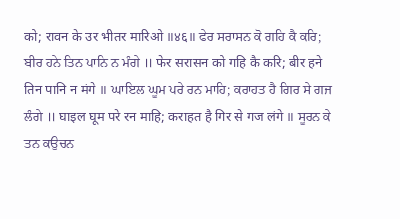को; रावन के उर भीतर मारिओ ॥४६॥ ਫੇਰ ਸਰਾਸਨ ਕੋ ਗਹਿ ਕੈ ਕਰਿ; ਬੀਰ ਹਨੇ ਤਿਨ ਪਾਨਿ ਨ ਮੰਗੇ ॥ फेर सरासन को गहि कै करि; बीर हने तिन पानि न मंगे ॥ ਘਾਇਲ ਘੂਮ ਪਰੇ ਰਨ ਮਾਹਿ; ਕਰਾਹਤ ਹੈ ਗਿਰ ਸੇ ਗਜ ਲੰਗੇ ॥ घाइल घूम परे रन माहि; कराहत है गिर से गज लंगे ॥ ਸੂਰਨ ਕੇ ਤਨ ਕਉਚਨ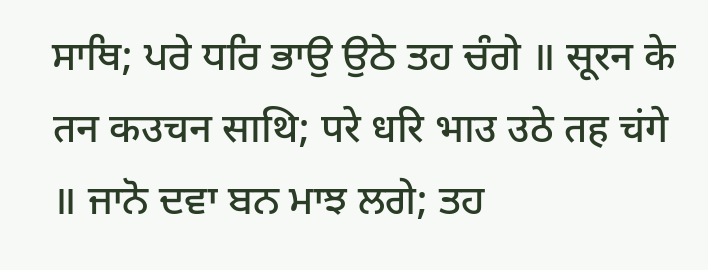ਸਾਥਿ; ਪਰੇ ਧਰਿ ਭਾਉ ਉਠੇ ਤਹ ਚੰਗੇ ॥ सूरन के तन कउचन साथि; परे धरि भाउ उठे तह चंगे ॥ ਜਾਨੋ ਦਵਾ ਬਨ ਮਾਝ ਲਗੇ; ਤਹ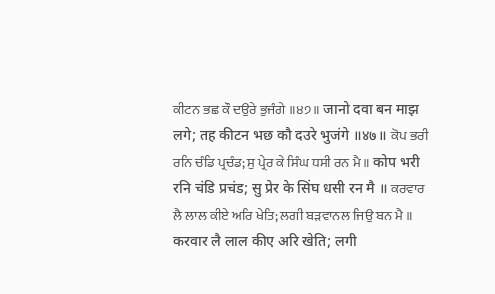ਕੀਟਨ ਭਛ ਕੌ ਦਉਰੇ ਭੁਜੰਗੇ ॥੪੭॥ जानो दवा बन माझ लगे; तह कीटन भछ कौ दउरे भुजंगे ॥४७॥ ਕੋਪ ਭਰੀ ਰਨਿ ਚੰਡਿ ਪ੍ਰਚੰਡ; ਸੁ ਪ੍ਰੇਰ ਕੇ ਸਿੰਘ ਧਸੀ ਰਨ ਮੈ ॥ कोप भरी रनि चंडि प्रचंड; सु प्रेर के सिंघ धसी रन मै ॥ ਕਰਵਾਰ ਲੈ ਲਾਲ ਕੀਏ ਅਰਿ ਖੇਤਿ; ਲਗੀ ਬੜਵਾਨਲ ਜਿਉ ਬਨ ਮੈ ॥ करवार लै लाल कीए अरि खेति; लगी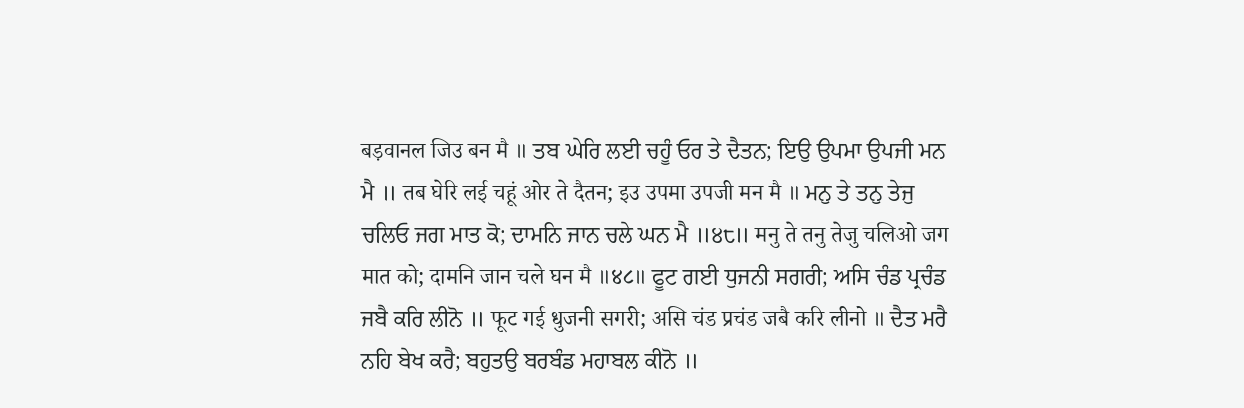बड़वानल जिउ बन मै ॥ ਤਬ ਘੇਰਿ ਲਈ ਚਹੂੰ ਓਰ ਤੇ ਦੈਤਨ; ਇਉ ਉਪਮਾ ਉਪਜੀ ਮਨ ਮੈ ॥ तब घेरि लई चहूं ओर ते दैतन; इउ उपमा उपजी मन मै ॥ ਮਨੁ ਤੇ ਤਨੁ ਤੇਜੁ ਚਲਿਓ ਜਗ ਮਾਤ ਕੋ; ਦਾਮਨਿ ਜਾਨ ਚਲੇ ਘਨ ਮੈ ॥੪੮॥ मनु ते तनु तेजु चलिओ जग मात को; दामनि जान चले घन मै ॥४८॥ ਫੂਟ ਗਈ ਧੁਜਨੀ ਸਗਰੀ; ਅਸਿ ਚੰਡ ਪ੍ਰਚੰਡ ਜਬੈ ਕਰਿ ਲੀਨੋ ॥ फूट गई धुजनी सगरी; असि चंड प्रचंड जबै करि लीनो ॥ ਦੈਤ ਮਰੈ ਨਹਿ ਬੇਖ ਕਰੈ; ਬਹੁਤਉ ਬਰਬੰਡ ਮਹਾਬਲ ਕੀਨੋ ॥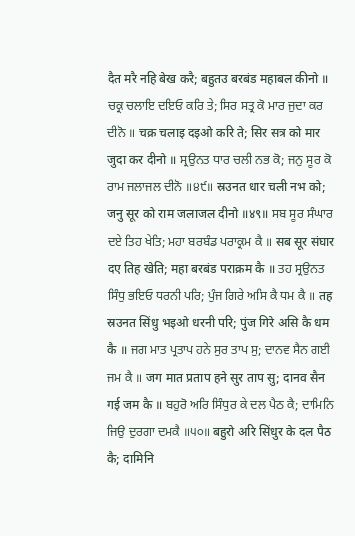दैत मरै नहि बेख करै; बहुतउ बरबंड महाबल कीनो ॥ ਚਕ੍ਰ ਚਲਾਇ ਦਇਓ ਕਰਿ ਤੇ; ਸਿਰ ਸਤ੍ਰ ਕੋ ਮਾਰ ਜੁਦਾ ਕਰ ਦੀਨੋ ॥ चक्र चलाइ दइओ करि ते; सिर सत्र को मार जुदा कर दीनो ॥ ਸ੍ਰਉਨਤ ਧਾਰ ਚਲੀ ਨਭ ਕੋ; ਜਨੁ ਸੂਰ ਕੋ ਰਾਮ ਜਲਾਜਲ ਦੀਨੋ ॥੪੯॥ स्रउनत धार चली नभ को; जनु सूर को राम जलाजल दीनो ॥४९॥ ਸਬ ਸੂਰ ਸੰਘਾਰ ਦਏ ਤਿਹ ਖੇਤਿ; ਮਹਾ ਬਰਬੰਡ ਪਰਾਕ੍ਰਮ ਕੈ ॥ सब सूर संघार दए तिह खेति; महा बरबंड पराक्रम कै ॥ ਤਹ ਸ੍ਰਉਨਤ ਸਿੰਧੁ ਭਇਓ ਧਰਨੀ ਪਰਿ; ਪੁੰਜ ਗਿਰੇ ਅਸਿ ਕੈ ਧਮ ਕੈ ॥ तह स्रउनत सिंधु भइओ धरनी परि; पुंज गिरे असि कै धम कै ॥ ਜਗ ਮਾਤ ਪ੍ਰਤਾਪ ਹਨੇ ਸੁਰ ਤਾਪ ਸੁ; ਦਾਨਵ ਸੈਨ ਗਈ ਜਮ ਕੈ ॥ जग मात प्रताप हने सुर ताप सु; दानव सैन गई जम कै ॥ ਬਹੁਰੋ ਅਰਿ ਸਿੰਧੁਰ ਕੇ ਦਲ ਪੈਠ ਕੈ; ਦਾਮਿਨਿ ਜਿਉ ਦੁਰਗਾ ਦਮਕੈ ॥੫੦॥ बहुरो अरि सिंधुर के दल पैठ कै; दामिनि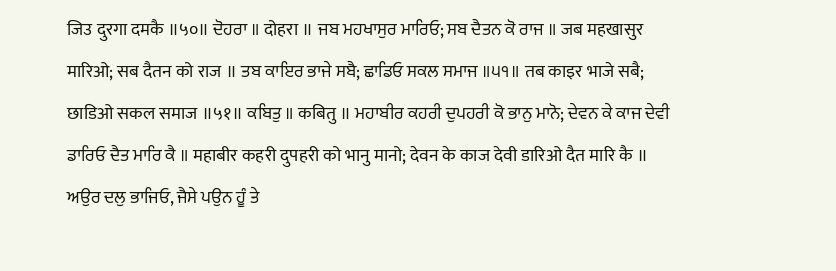जिउ दुरगा दमकै ॥५०॥ ਦੋਹਰਾ ॥ दोहरा ॥ ਜਬ ਮਹਖਾਸੁਰ ਮਾਰਿਓ; ਸਬ ਦੈਤਨ ਕੋ ਰਾਜ ॥ जब महखासुर मारिओ; सब दैतन को राज ॥ ਤਬ ਕਾਇਰ ਭਾਜੇ ਸਬੈ; ਛਾਡਿਓ ਸਕਲ ਸਮਾਜ ॥੫੧॥ तब काइर भाजे सबै; छाडिओ सकल समाज ॥५१॥ ਕਬਿਤੁ ॥ कबितु ॥ ਮਹਾਬੀਰ ਕਹਰੀ ਦੁਪਹਰੀ ਕੋ ਭਾਨੁ ਮਾਨੋ; ਦੇਵਨ ਕੇ ਕਾਜ ਦੇਵੀ ਡਾਰਿਓ ਦੈਤ ਮਾਰਿ ਕੈ ॥ महाबीर कहरी दुपहरी को भानु मानो; देवन के काज देवी डारिओ दैत मारि कै ॥ ਅਉਰ ਦਲੁ ਭਾਜਿਓ, ਜੈਸੇ ਪਉਨ ਹੂੰ ਤੇ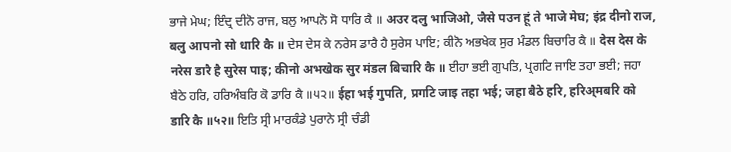ਭਾਜੇ ਮੇਘ; ਇੰਦ੍ਰ ਦੀਨੋ ਰਾਜ, ਬਲੁ ਆਪਨੋ ਸੋ ਧਾਰਿ ਕੈ ॥ अउर दलु भाजिओ, जैसे पउन हूं ते भाजे मेघ; इंद्र दीनो राज, बलु आपनो सो धारि कै ॥ ਦੇਸ ਦੇਸ ਕੇ ਨਰੇਸ ਡਾਰੈ ਹੈ ਸੁਰੇਸ ਪਾਇ; ਕੀਨੋ ਅਭਖੇਕ ਸੁਰ ਮੰਡਲ ਬਿਚਾਰਿ ਕੈ ॥ देस देस के नरेस डारै है सुरेस पाइ; कीनो अभखेक सुर मंडल बिचारि कै ॥ ਈਹਾ ਭਈ ਗੁਪਤਿ, ਪ੍ਰਗਟਿ ਜਾਇ ਤਹਾ ਭਈ; ਜਹਾ ਬੈਠੇ ਹਰਿ, ਹਰਿਅੰਬਰਿ ਕੋ ਡਾਰਿ ਕੈ ॥੫੨॥ ईहा भई गुपति, प्रगटि जाइ तहा भई; जहा बैठे हरि, हरिअ्मबरि को डारि कै ॥५२॥ ਇਤਿ ਸ੍ਰੀ ਮਾਰਕੰਡੇ ਪੁਰਾਨੇ ਸ੍ਰੀ ਚੰਡੀ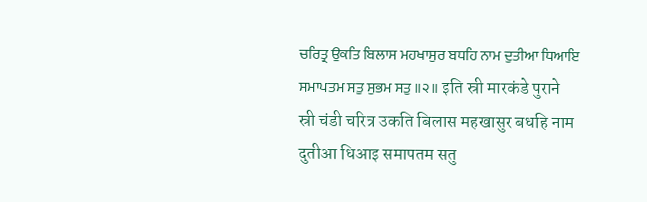ਚਰਿਤ੍ਰ ਉਕਤਿ ਬਿਲਾਸ ਮਹਖਾਸੁਰ ਬਧਹਿ ਨਾਮ ਦੁਤੀਆ ਧਿਆਇ ਸਮਾਪਤਮ ਸਤੁ ਸੁਭਮ ਸਤੁ ॥੨॥ इति स्री मारकंडे पुराने स्री चंडी चरित्र उकति बिलास महखासुर बधहि नाम दुतीआ धिआइ समापतम सतु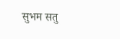सुभम सतु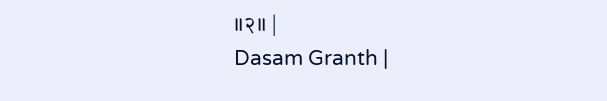॥२॥ |
Dasam Granth |